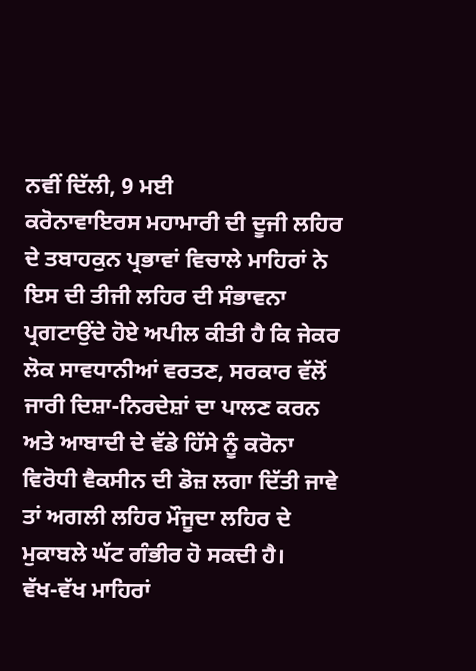ਨਵੀਂ ਦਿੱਲੀ, 9 ਮਈ
ਕਰੋਨਾਵਾਇਰਸ ਮਹਾਮਾਰੀ ਦੀ ਦੂਜੀ ਲਹਿਰ ਦੇ ਤਬਾਹਕੁਨ ਪ੍ਰਭਾਵਾਂ ਵਿਚਾਲੇ ਮਾਹਿਰਾਂ ਨੇ ਇਸ ਦੀ ਤੀਜੀ ਲਹਿਰ ਦੀ ਸੰਭਾਵਨਾ ਪ੍ਰਗਟਾਉਂਦੇ ਹੋਏ ਅਪੀਲ ਕੀਤੀ ਹੈ ਕਿ ਜੇਕਰ ਲੋਕ ਸਾਵਧਾਨੀਆਂ ਵਰਤਣ, ਸਰਕਾਰ ਵੱਲੋਂ ਜਾਰੀ ਦਿਸ਼ਾ-ਨਿਰਦੇਸ਼ਾਂ ਦਾ ਪਾਲਣ ਕਰਨ ਅਤੇ ਆਬਾਦੀ ਦੇ ਵੱਡੇ ਹਿੱਸੇ ਨੂੰ ਕਰੋਨਾ ਵਿਰੋਧੀ ਵੈਕਸੀਨ ਦੀ ਡੋਜ਼ ਲਗਾ ਦਿੱਤੀ ਜਾਵੇ ਤਾਂ ਅਗਲੀ ਲਹਿਰ ਮੌਜੂਦਾ ਲਹਿਰ ਦੇ ਮੁਕਾਬਲੇ ਘੱਟ ਗੰਭੀਰ ਹੋ ਸਕਦੀ ਹੈ।
ਵੱਖ-ਵੱਖ ਮਾਹਿਰਾਂ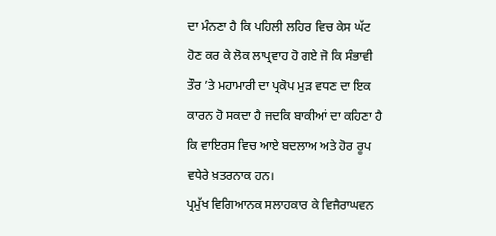ਦਾ ਮੰਨਣਾ ਹੈ ਕਿ ਪਹਿਲੀ ਲਹਿਰ ਵਿਚ ਕੇਸ ਘੱਟ ਹੋਣ ਕਰ ਕੇ ਲੋਕ ਲਾਪ੍ਰਵਾਹ ਹੋ ਗਏ ਜੋ ਕਿ ਸੰਭਾਵੀ ਤੌਰ ’ਤੇ ਮਹਾਮਾਰੀ ਦਾ ਪ੍ਰਕੋਪ ਮੁੜ ਵਧਣ ਦਾ ਇਕ ਕਾਰਨ ਹੋ ਸਕਦਾ ਹੈ ਜਦਕਿ ਬਾਕੀਆਂ ਦਾ ਕਹਿਣਾ ਹੈ ਕਿ ਵਾਇਰਸ ਵਿਚ ਆਏ ਬਦਲਾਅ ਅਤੇ ਹੋਰ ਰੂਪ ਵਧੇਰੇ ਖ਼ਤਰਨਾਕ ਹਨ।
ਪ੍ਰਮੁੱਖ ਵਿਗਿਆਨਕ ਸਲਾਹਕਾਰ ਕੇ ਵਿਜੈਰਾਘਵਨ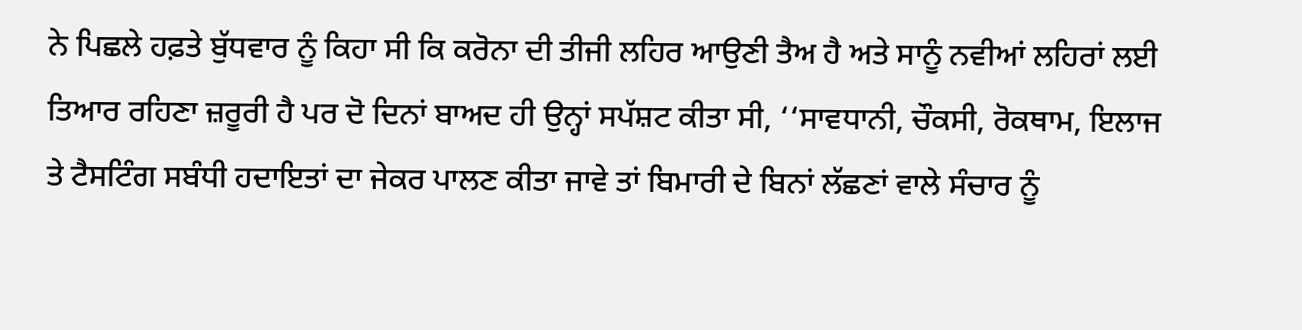ਨੇ ਪਿਛਲੇ ਹਫ਼ਤੇ ਬੁੱਧਵਾਰ ਨੂੰ ਕਿਹਾ ਸੀ ਕਿ ਕਰੋਨਾ ਦੀ ਤੀਜੀ ਲਹਿਰ ਆਉਣੀ ਤੈਅ ਹੈ ਅਤੇ ਸਾਨੂੰ ਨਵੀਆਂ ਲਹਿਰਾਂ ਲਈ ਤਿਆਰ ਰਹਿਣਾ ਜ਼ਰੂਰੀ ਹੈ ਪਰ ਦੋ ਦਿਨਾਂ ਬਾਅਦ ਹੀ ਉਨ੍ਹਾਂ ਸਪੱਸ਼ਟ ਕੀਤਾ ਸੀ, ‘‘ਸਾਵਧਾਨੀ, ਚੌਕਸੀ, ਰੋਕਥਾਮ, ਇਲਾਜ ਤੇ ਟੈਸਟਿੰਗ ਸਬੰਧੀ ਹਦਾਇਤਾਂ ਦਾ ਜੇਕਰ ਪਾਲਣ ਕੀਤਾ ਜਾਵੇ ਤਾਂ ਬਿਮਾਰੀ ਦੇ ਬਿਨਾਂ ਲੱਛਣਾਂ ਵਾਲੇ ਸੰਚਾਰ ਨੂੰ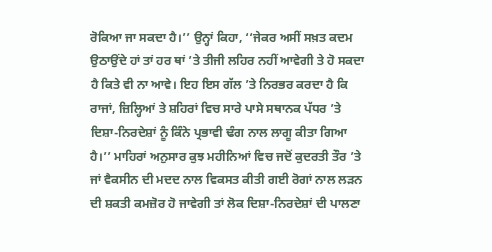ਰੋਕਿਆ ਜਾ ਸਕਦਾ ਹੈ।’’ ਉਨ੍ਹਾਂ ਕਿਹਾ, ‘‘ਜੇਕਰ ਅਸੀਂ ਸਖ਼ਤ ਕਦਮ ਉਠਾਉਂਦੇ ਹਾਂ ਤਾਂ ਹਰ ਥਾਂ ’ਤੇ ਤੀਜੀ ਲਹਿਰ ਨਹੀਂ ਆਵੇਗੀ ਤੇ ਹੋ ਸਕਦਾ ਹੈ ਕਿਤੇ ਵੀ ਨਾ ਆਵੇ। ਇਹ ਇਸ ਗੱਲ ’ਤੇ ਨਿਰਭਰ ਕਰਦਾ ਹੈ ਕਿ ਰਾਜਾਂ, ਜ਼ਿਲ੍ਹਿਆਂ ਤੇ ਸ਼ਹਿਰਾਂ ਵਿਚ ਸਾਰੇ ਪਾਸੇ ਸਥਾਨਕ ਪੱਧਰ ’ਤੇ ਦਿਸ਼ਾ-ਨਿਰਦੇਸ਼ਾਂ ਨੂੰ ਕਿੰਨੇ ਪ੍ਰਭਾਵੀ ਢੰਗ ਨਾਲ ਲਾਗੂ ਕੀਤਾ ਗਿਆ ਹੈ।’’ ਮਾਹਿਰਾਂ ਅਨੁਸਾਰ ਕੁਝ ਮਹੀਨਿਆਂ ਵਿਚ ਜਦੋਂ ਕੁਦਰਤੀ ਤੌਰ ’ਤੇ ਜਾਂ ਵੈਕਸੀਨ ਦੀ ਮਦਦ ਨਾਲ ਵਿਕਸਤ ਕੀਤੀ ਗਈ ਰੋਗਾਂ ਨਾਲ ਲੜਨ ਦੀ ਸ਼ਕਤੀ ਕਮਜ਼ੋਰ ਹੋ ਜਾਵੇਗੀ ਤਾਂ ਲੋਕ ਦਿਸ਼ਾ-ਨਿਰਦੇਸ਼ਾਂ ਦੀ ਪਾਲਣਾ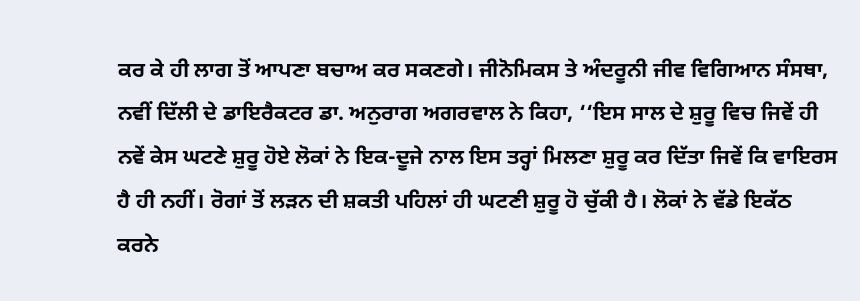ਕਰ ਕੇ ਹੀ ਲਾਗ ਤੋਂ ਆਪਣਾ ਬਚਾਅ ਕਰ ਸਕਣਗੇ। ਜੀਨੋਮਿਕਸ ਤੇ ਅੰਦਰੂਨੀ ਜੀਵ ਵਿਗਿਆਨ ਸੰਸਥਾ, ਨਵੀਂ ਦਿੱਲੀ ਦੇ ਡਾਇਰੈਕਟਰ ਡਾ. ਅਨੁਰਾਗ ਅਗਰਵਾਲ ਨੇ ਕਿਹਾ, ‘‘ਇਸ ਸਾਲ ਦੇ ਸ਼ੁਰੂ ਵਿਚ ਜਿਵੇਂ ਹੀ ਨਵੇਂ ਕੇਸ ਘਟਣੇ ਸ਼ੁਰੂ ਹੋਏ ਲੋਕਾਂ ਨੇ ਇਕ-ਦੂਜੇ ਨਾਲ ਇਸ ਤਰ੍ਹਾਂ ਮਿਲਣਾ ਸ਼ੁਰੂ ਕਰ ਦਿੱਤਾ ਜਿਵੇਂ ਕਿ ਵਾਇਰਸ ਹੈ ਹੀ ਨਹੀਂ। ਰੋਗਾਂ ਤੋਂ ਲੜਨ ਦੀ ਸ਼ਕਤੀ ਪਹਿਲਾਂ ਹੀ ਘਟਣੀ ਸ਼ੁਰੂ ਹੋ ਚੁੱਕੀ ਹੈ। ਲੋਕਾਂ ਨੇ ਵੱਡੇ ਇਕੱਠ ਕਰਨੇ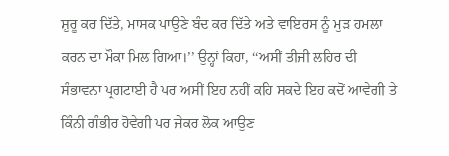ਸ਼ੁਰੂ ਕਰ ਦਿੱਤੇ, ਮਾਸਕ ਪਾਉਣੇ ਬੰਦ ਕਰ ਦਿੱਤੇ ਅਤੇ ਵਾਇਰਸ ਨੂੰ ਮੁੜ ਹਮਲਾ ਕਰਨ ਦਾ ਮੌਕਾ ਮਿਲ ਗਿਆ।’’ ਉਨ੍ਹਾਂ ਕਿਹਾ, ‘‘ਅਸੀਂ ਤੀਜੀ ਲਹਿਰ ਦੀ ਸੰਭਾਵਨਾ ਪ੍ਰਗਟਾਈ ਹੈ ਪਰ ਅਸੀਂ ਇਹ ਨਹੀਂ ਕਹਿ ਸਕਦੇ ਇਹ ਕਦੋਂ ਆਵੇਗੀ ਤੇ ਕਿੰਨੀ ਗੰਭੀਰ ਹੋਵੇਗੀ ਪਰ ਜੇਕਰ ਲੋਕ ਆਉਣ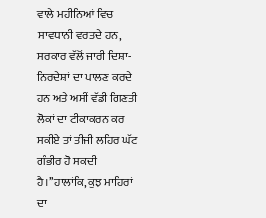ਵਾਲੇ ਮਹੀਨਿਆਂ ਵਿਚ ਸਾਵਧਾਨੀ ਵਰਤਦੇ ਹਨ, ਸਰਕਾਰ ਵੱਲੋਂ ਜਾਰੀ ਦਿਸ਼ਾ-ਨਿਰਦੇਸ਼ਾਂ ਦਾ ਪਾਲਣ ਕਰਦੇ ਹਨ ਅਤੇ ਅਸੀਂ ਵੱਡੀ ਗਿਣਤੀ ਲੋਕਾਂ ਦਾ ਟੀਕਾਕਰਨ ਕਰ ਸਕੀਏ ਤਾਂ ਤੀਜੀ ਲਹਿਰ ਘੱਟ ਗੰਭੀਰ ਹੋ ਸਕਦੀ ਹੈ।’’ਹਾਲਾਂਕਿ, ਕੁਝ ਮਾਹਿਰਾਂ ਦਾ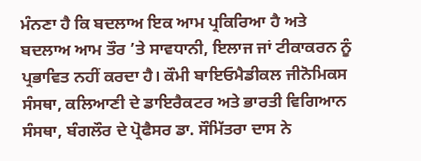ਮੰਨਣਾ ਹੈ ਕਿ ਬਦਲਾਅ ਇਕ ਆਮ ਪ੍ਰਕਿਰਿਆ ਹੈ ਅਤੇ ਬਦਲਾਅ ਆਮ ਤੌਰ ’ਤੇ ਸਾਵਧਾਨੀ, ਇਲਾਜ ਜਾਂ ਟੀਕਾਕਰਨ ਨੂੰ ਪ੍ਰਭਾਵਿਤ ਨਹੀਂ ਕਰਦਾ ਹੈ। ਕੌਮੀ ਬਾਇਓਮੈਡੀਕਲ ਜੀਨੋਮਿਕਸ ਸੰਸਥਾ, ਕਲਿਆਣੀ ਦੇ ਡਾਇਰੈਕਟਰ ਅਤੇ ਭਾਰਤੀ ਵਿਗਿਆਨ ਸੰਸਥਾ, ਬੰਗਲੌਰ ਦੇ ਪ੍ਰੋਫੈਸਰ ਡਾ. ਸੌਮਿੱਤਰਾ ਦਾਸ ਨੇ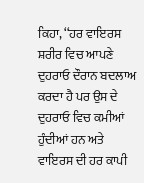ਕਿਹਾ, ‘‘ਹਰ ਵਾਇਰਸ ਸ਼ਰੀਰ ਵਿਚ ਆਪਣੇ ਦੁਹਰਾਓ ਦੌਰਾਨ ਬਦਲਾਅ ਕਰਦਾ ਹੈ ਪਰ ਉਸ ਦੇ ਦੁਹਰਾਓ ਵਿਚ ਕਮੀਆਂ ਹੁੰਦੀਆਂ ਹਨ ਅਤੇ ਵਾਇਰਸ ਦੀ ਹਰ ਕਾਪੀ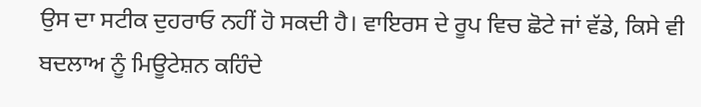ਉਸ ਦਾ ਸਟੀਕ ਦੁਹਰਾਓ ਨਹੀਂ ਹੋ ਸਕਦੀ ਹੈ। ਵਾਇਰਸ ਦੇ ਰੂਪ ਵਿਚ ਛੋਟੇ ਜਾਂ ਵੱਡੇ, ਕਿਸੇ ਵੀ ਬਦਲਾਅ ਨੂੰ ਮਿਊਟੇਸ਼ਨ ਕਹਿੰਦੇ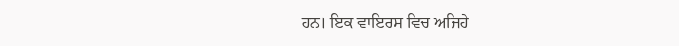ਹਨ। ਇਕ ਵਾਇਰਸ ਵਿਚ ਅਜਿਹੇ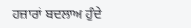ਹਜ਼ਾਰਾਂ ਬਦਲਾਅ ਹੁੰਦੇ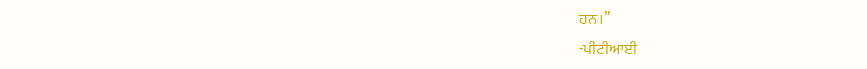ਹਨ।’’
-ਪੀਟੀਆਈ